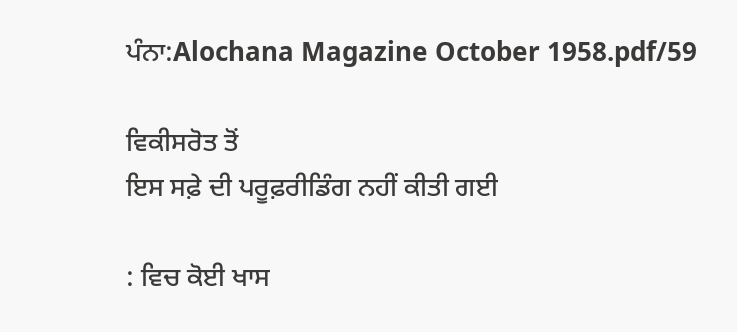ਪੰਨਾ:Alochana Magazine October 1958.pdf/59

ਵਿਕੀਸਰੋਤ ਤੋਂ
ਇਸ ਸਫ਼ੇ ਦੀ ਪਰੂਫ਼ਰੀਡਿੰਗ ਨਹੀਂ ਕੀਤੀ ਗਈ

: ਵਿਚ ਕੋਈ ਖਾਸ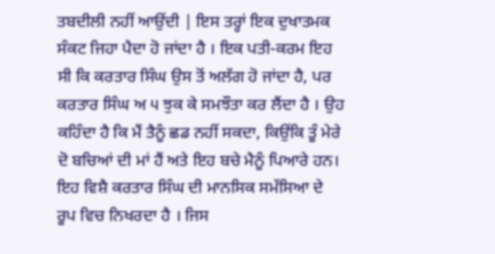ਤਬਦੀਲੀ ਨਹੀਂ ਆਉਂਦੀ | ਇਸ ਤਰ੍ਹਾਂ ਇਕ ਦੁਖਾਤਮਕ ਸੰਕਟ ਜਿਹਾ ਪੈਦਾ ਹੋ ਜਾਂਦਾ ਹੈ । ਇਕ ਪਤੀ-ਕਰਮ ਇਹ ਸੀ ਕਿ ਕਰਤਾਰ ਸਿੰਘ ਉਸ ਤੋਂ ਅਲੱਗ ਹੋ ਜਾਂਦਾ ਹੈ, ਪਰ ਕਰਤਾਰ ਸਿੰਘ ਅ ੫ ਝੁਕ ਕੇ ਸਮਝੌਤਾ ਕਰ ਲੈਂਦਾ ਹੈ । ਉਹ ਕਹਿੰਦਾ ਹੈ ਕਿ ਮੈਂ ਤੈਨੂੰ ਛਡ ਨਹੀਂ ਸਕਦਾ, ਕਿਉਂਕਿ ਤੂੰ ਮੇਰੇ ਦੋ ਬਚਿਆਂ ਦੀ ਮਾਂ ਹੈਂ ਅਤੇ ਇਹ ਬਚੇ ਮੈਨੂੰ ਪਿਆਰੇ ਹਨ। ਇਹ ਵਿਸ਼ੈ ਕਰਤਾਰ ਸਿੰਘ ਦੀ ਮਾਨਸਿਕ ਸਮੱਸਿਆ ਦੇ ਰੂਪ ਵਿਚ ਨਿਖਰਦਾ ਹੈ । ਜਿਸ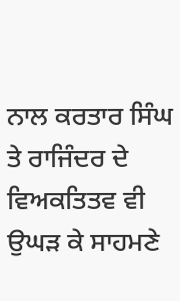ਨਾਲ ਕਰਤਾਰ ਸਿੰਘ ਤੇ ਰਾਜਿੰਦਰ ਦੇ ਵਿਅਕਤਿਤਵ ਵੀ ਉਘੜ ਕੇ ਸਾਹਮਣੇ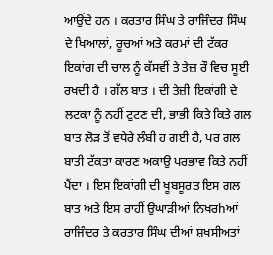ਆਉਂਦੇ ਹਨ । ਕਰਤਾਰ ਸਿੰਘ ਤੇ ਰਾਜਿੰਦਰ ਸਿੰਘ ਦੇ ਖਿਆਲਾਂ, ਰੂਚਆਂ ਅਤੇ ਕਰਮਾਂ ਦੀ ਟੱਕਰ ਇਕਾਂਗ ਦੀ ਚਾਲ ਨੂੰ ਕੱਸਵੀਂ ਤੇ ਤੇਜ਼ ਰੌ ਵਿਚ ਸੂਈ ਰਖਦੀ ਹੈ । ਗੱਲ ਬਾਤ । ਦੀ ਤੇਜ਼ੀ ਇਕਾਂਗੀ ਦੇ ਲਟਕਾ ਨੂੰ ਨਹੀਂ ਟੁਟਣ ਦੀ, ਭਾਭੀ ਕਿਤੇ ਕਿਤੇ ਗਲ ਬਾਤ ਲੋੜ ਤੋਂ ਵਧੇਰੇ ਲੰਬੀ ਹ ਗਈ ਹੈ, ਪਰ ਗਲ ਬਾਤੀ ਟੱਕਤਾ ਕਾਰਣ ਅਕਾਉ ਪਰਭਾਵ ਕਿਤੇ ਨਹੀਂ ਪੈਂਦਾ । ਇਸ ਇਕਾਂਗੀ ਦੀ ਖੂਬਸੂਰਤ ਇਸ ਗਲ ਬਾਤ ਅਤੇ ਇਸ ਰਾਹੀਂ ਉਘਾੜੀਆਂ ਨਿਖਰhਆਂ ਰਾਜਿੰਦਰ ਤੇ ਕਰਤਾਰ ਸਿੰਘ ਦੀਆਂ ਸ਼ਖਸੀਅਤਾਂ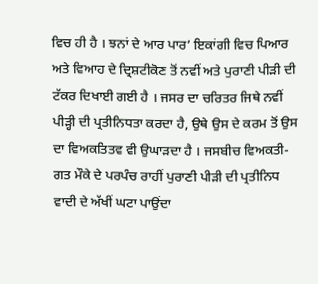ਵਿਚ ਹੀ ਹੈ । ਝਨਾਂ ਦੇ ਆਰ ਪਾਰ’ ਇਕਾਂਗੀ ਵਿਚ ਪਿਆਰ ਅਤੇ ਵਿਆਹ ਦੇ ਦ੍ਰਿਸ਼ਟੀਕੋਣ ਤੋਂ ਨਵੀਂ ਅਤੇ ਪੁਰਾਣੀ ਪੀੜੀ ਦੀ ਟੱਕਰ ਦਿਖਾਈ ਗਈ ਹੈ । ਜਸਰ ਦਾ ਚਰਿਤਰ ਜਿਥੇ ਨਵੀਂ ਪੀੜ੍ਹੀ ਦੀ ਪ੍ਰਤੀਨਿਧਤਾ ਕਰਦਾ ਹੈ, ਉਥੇ ਉਸ ਦੇ ਕਰਮ ਤੋਂ ਉਸ ਦਾ ਵਿਅਕਤਿਤਵ ਵੀ ਉਘਾੜਦਾ ਹੈ । ਜਸਬੀਚ ਵਿਅਕਤੀ-ਗਤ ਮੌਕੇ ਦੇ ਪਰਪੰਚ ਰਾਹੀਂ ਪੁਰਾਣੀ ਪੀੜੀ ਦੀ ਪ੍ਰਤੀਨਿਧ ਵਾਦੀ ਦੇ ਅੱਖੀਂ ਘਟਾ ਪਾਉਂਦਾ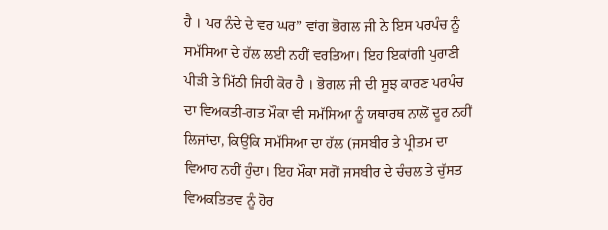ਹੈ । ਪਰ ਨੰਦੇ ਦੇ ਵਰ ਘਰ” ਵਾਂਗ ਭੋਗਲ ਜੀ ਨੇ ਇਸ ਪਰਪੰਚ ਨੂੰ ਸਮੱਸਿਆ ਦੇ ਹੱਲ ਲਈ ਨਹੀਂ ਵਰਤਿਆ। ਇਹ ਇਕਾਂਗੀ ਪੁਰਾਣੀ ਪੀੜੀ ਤੇ ਮਿੱਠੀ ਜਿਹੀ ਕੋਰ ਹੈ । ਭੋਗਲ ਜੀ ਦੀ ਸੂਝ ਕਾਰਣ ਪਰਪੰਚ ਦਾ ਵਿਅਕਤੀ-ਗਤ ਮੌਕਾ ਵੀ ਸਮੱਸਿਆ ਨੂੰ ਯਥਾਰਥ ਨਾਲੋਂ ਦੂਰ ਨਹੀਂ ਲਿਜਾਂਦਾ, ਕਿਉਂਕਿ ਸਮੱਸਿਆ ਦਾ ਹੱਲ (ਜਸਬੀਰ ਤੇ ਪ੍ਰੀਤਮ ਦਾ ਵਿਆਹ ਨਹੀਂ ਹੁੰਦਾ। ਇਹ ਮੌਕਾ ਸਗੋਂ ਜਸਬੀਰ ਦੇ ਚੰਚਲ ਤੇ ਚੁੱਸਤ ਵਿਅਕਤਿਤਵ ਨੂੰ ਹੋਰ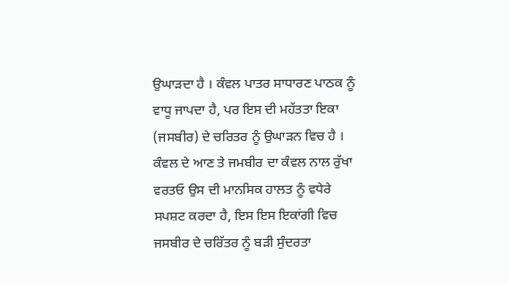ਉਘਾੜਦਾ ਹੈ । ਕੰਵਲ ਪਾਤਰ ਸਾਧਾਰਣ ਪਾਠਕ ਨੂੰ ਵਾਧੂ ਜਾਪਦਾ ਹੈ, ਪਰ ਇਸ ਦੀ ਮਹੱਤਤਾ ਇਕਾ (ਜਸਬੀਰ) ਦੇ ਚਰਿਤਰ ਨੂੰ ਉਘਾੜਨ ਵਿਚ ਹੈ । ਕੰਵਲ ਦੇ ਆਣ ਤੇ ਜਮਬੀਰ ਦਾ ਕੰਵਲ ਨਾਲ ਰੁੱਖਾ ਵਰਤਓ ਉਸ ਦੀ ਮਾਨਸਿਕ ਹਾਲਤ ਨੂੰ ਵਧੇਰੇ ਸਪਸ਼ਟ ਕਰਦਾ ਹੈ, ਇਸ ਇਸ ਇਕਾਂਗੀ ਵਿਚ ਜਸਬੀਰ ਦੇ ਚਰਿੱਤਰ ਨੂੰ ਬੜੀ ਸੁੰਦਰਤਾ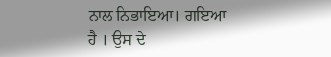ਨਾਲ ਨਿਭਾਇਆ। ਗਇਆ ਹੈ । ਉਸ ਦੇ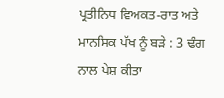ਪ੍ਰਤੀਨਿਧ ਵਿਅਕਤ-ਰਾਤ ਅਤੇ ਮਾਨਸਿਕ ਪੱਖ ਨੂੰ ਬੜੇ : 3 ਢੰਗ ਨਾਲ ਪੇਸ਼ ਕੀਤਾ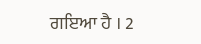ਗਇਆ ਹੈ । 2